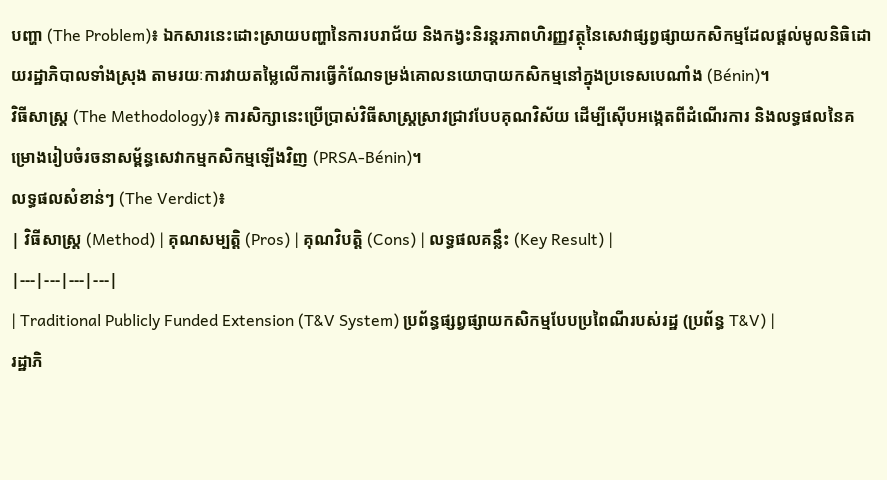បញ្ហា (The Problem)៖ ឯកសារនេះដោះស្រាយបញ្ហានៃការបរាជ័យ និងកង្វះនិរន្តរភាពហិរញ្ញវត្ថុនៃសេវាផ្សព្វផ្សាយកសិកម្មដែលផ្តល់មូលនិធិដោយរដ្ឋាភិបាលទាំងស្រុង តាមរយៈការវាយតម្លៃលើការធ្វើកំណែទម្រង់គោលនយោបាយកសិកម្មនៅក្នុងប្រទេសបេណាំង (Bénin)។
វិធីសាស្ត្រ (The Methodology)៖ ការសិក្សានេះប្រើប្រាស់វិធីសាស្ត្រស្រាវជ្រាវបែបគុណវិស័យ ដើម្បីស៊ើបអង្កេតពីដំណើរការ និងលទ្ធផលនៃគម្រោងរៀបចំរចនាសម្ព័ន្ធសេវាកម្មកសិកម្មឡើងវិញ (PRSA-Bénin)។
លទ្ធផលសំខាន់ៗ (The Verdict)៖
| វិធីសាស្ត្រ (Method) | គុណសម្បត្តិ (Pros) | គុណវិបត្តិ (Cons) | លទ្ធផលគន្លឹះ (Key Result) |
|---|---|---|---|
| Traditional Publicly Funded Extension (T&V System) ប្រព័ន្ធផ្សព្វផ្សាយកសិកម្មបែបប្រពៃណីរបស់រដ្ឋ (ប្រព័ន្ធ T&V) |
រដ្ឋាភិ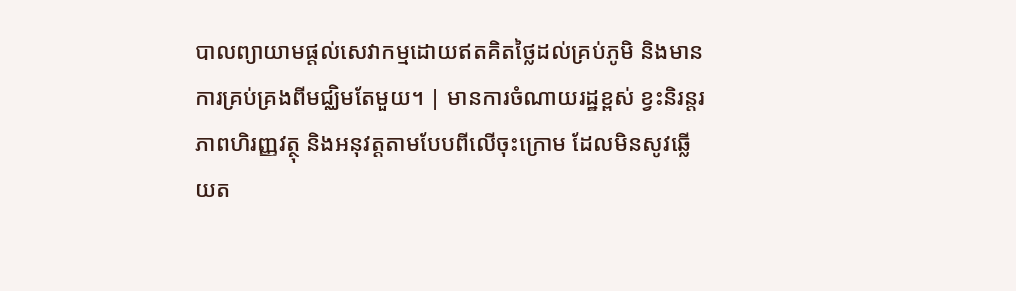បាលព្យាយាមផ្តល់សេវាកម្មដោយឥតគិតថ្លៃដល់គ្រប់ភូមិ និងមានការគ្រប់គ្រងពីមជ្ឈិមតែមួយ។ | មានការចំណាយរដ្ឋខ្ពស់ ខ្វះនិរន្តរភាពហិរញ្ញវត្ថុ និងអនុវត្តតាមបែបពីលើចុះក្រោម ដែលមិនសូវឆ្លើយត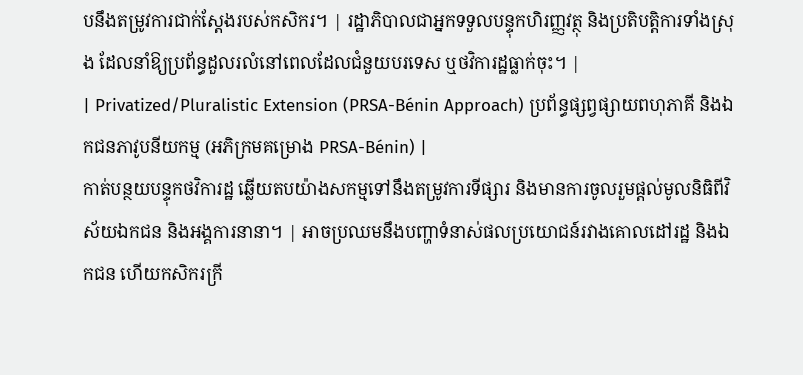បនឹងតម្រូវការជាក់ស្តែងរបស់កសិករ។ | រដ្ឋាភិបាលជាអ្នកទទួលបន្ទុកហិរញ្ញវត្ថុ និងប្រតិបត្តិការទាំងស្រុង ដែលនាំឱ្យប្រព័ន្ធដួលរលំនៅពេលដែលជំនួយបរទេស ឬថវិការដ្ឋធ្លាក់ចុះ។ |
| Privatized/Pluralistic Extension (PRSA-Bénin Approach) ប្រព័ន្ធផ្សព្វផ្សាយពហុភាគី និងឯកជនភាវូបនីយកម្ម (អភិក្រមគម្រោង PRSA-Bénin) |
កាត់បន្ថយបន្ទុកថវិការដ្ឋ ឆ្លើយតបយ៉ាងសកម្មទៅនឹងតម្រូវការទីផ្សារ និងមានការចូលរួមផ្តល់មូលនិធិពីវិស័យឯកជន និងអង្គការនានា។ | អាចប្រឈមនឹងបញ្ហាទំនាស់ផលប្រយោជន៍រវាងគោលដៅរដ្ឋ និងឯកជន ហើយកសិករក្រី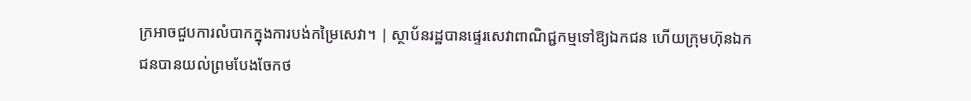ក្រអាចជួបការលំបាកក្នុងការបង់កម្រៃសេវា។ | ស្ថាប័នរដ្ឋបានផ្ទេរសេវាពាណិជ្ជកម្មទៅឱ្យឯកជន ហើយក្រុមហ៊ុនឯកជនបានយល់ព្រមបែងចែកថ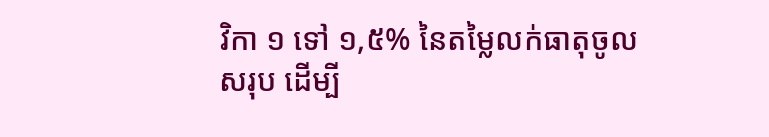វិកា ១ ទៅ ១,៥% នៃតម្លៃលក់ធាតុចូលសរុប ដើម្បី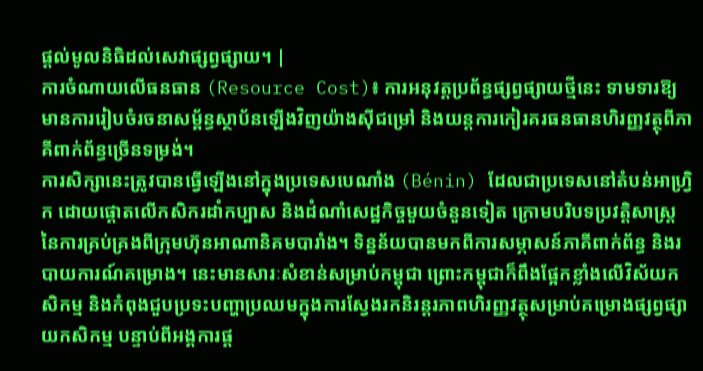ផ្តល់មូលនិធិដល់សេវាផ្សព្វផ្សាយ។ |
ការចំណាយលើធនធាន (Resource Cost)៖ ការអនុវត្តប្រព័ន្ធផ្សព្វផ្សាយថ្មីនេះ ទាមទារឱ្យមានការរៀបចំរចនាសម្ព័ន្ធស្ថាប័នឡើងវិញយ៉ាងស៊ីជម្រៅ និងយន្តការកៀរគរធនធានហិរញ្ញវត្ថុពីភាគីពាក់ព័ន្ធច្រើនទម្រង់។
ការសិក្សានេះត្រូវបានធ្វើឡើងនៅក្នុងប្រទេសបេណាំង (Bénin) ដែលជាប្រទេសនៅតំបន់អាហ្វ្រិក ដោយផ្តោតលើកសិករដាំកប្បាស និងដំណាំសេដ្ឋកិច្ចមួយចំនួនទៀត ក្រោមបរិបទប្រវត្តិសាស្ត្រនៃការគ្រប់គ្រងពីក្រុមហ៊ុនអាណានិគមបារាំង។ ទិន្នន័យបានមកពីការសម្ភាសន៍ភាគីពាក់ព័ន្ធ និងរបាយការណ៍គម្រោង។ នេះមានសារៈសំខាន់សម្រាប់កម្ពុជា ព្រោះកម្ពុជាក៏ពឹងផ្អែកខ្លាំងលើវិស័យកសិកម្ម និងកំពុងជួបប្រទះបញ្ហាប្រឈមក្នុងការស្វែងរកនិរន្តរភាពហិរញ្ញវត្ថុសម្រាប់គម្រោងផ្សព្វផ្សាយកសិកម្ម បន្ទាប់ពីអង្គការផ្ត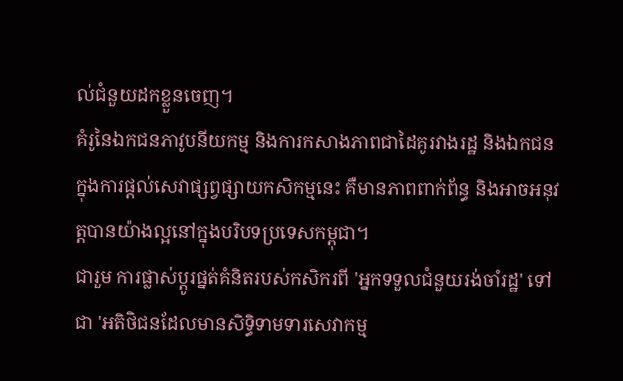ល់ជំនួយដកខ្លួនចេញ។
គំរូនៃឯកជនភាវូបនីយកម្ម និងការកសាងភាពជាដៃគូរវាងរដ្ឋ និងឯកជនក្នុងការផ្តល់សេវាផ្សព្វផ្សាយកសិកម្មនេះ គឺមានភាពពាក់ព័ន្ធ និងអាចអនុវត្តបានយ៉ាងល្អនៅក្នុងបរិបទប្រទេសកម្ពុជា។
ជារួម ការផ្លាស់ប្តូរផ្នត់គំនិតរបស់កសិករពី 'អ្នកទទួលជំនួយរង់ចាំរដ្ឋ' ទៅជា 'អតិថិជនដែលមានសិទ្ធិទាមទារសេវាកម្ម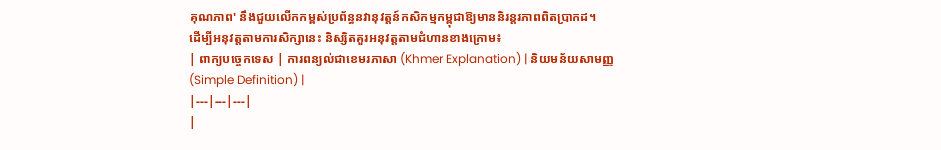គុណភាព' នឹងជួយលើកកម្ពស់ប្រព័ន្ធនវានុវត្តន៍កសិកម្មកម្ពុជាឱ្យមាននិរន្តរភាពពិតប្រាកដ។
ដើម្បីអនុវត្តតាមការសិក្សានេះ និស្សិតគួរអនុវត្តតាមជំហានខាងក្រោម៖
| ពាក្យបច្ចេកទេស | ការពន្យល់ជាខេមរភាសា (Khmer Explanation) | និយមន័យសាមញ្ញ (Simple Definition) |
|---|---|---|
|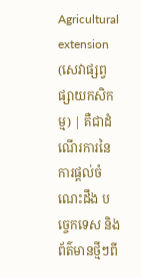Agricultural extension (សេវាផ្សព្វផ្សាយកសិកម្ម) | គឺជាដំណើរការនៃការផ្តល់ចំណេះដឹង បច្ចេកទេស និងព័ត៌មានថ្មីៗពី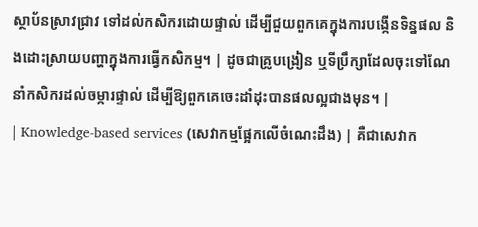ស្ថាប័នស្រាវជ្រាវ ទៅដល់កសិករដោយផ្ទាល់ ដើម្បីជួយពួកគេក្នុងការបង្កើនទិន្នផល និងដោះស្រាយបញ្ហាក្នុងការធ្វើកសិកម្ម។ | ដូចជាគ្រូបង្រៀន ឬទីប្រឹក្សាដែលចុះទៅណែនាំកសិករដល់ចម្ការផ្ទាល់ ដើម្បីឱ្យពួកគេចេះដាំដុះបានផលល្អជាងមុន។ |
| Knowledge-based services (សេវាកម្មផ្អែកលើចំណេះដឹង) | គឺជាសេវាក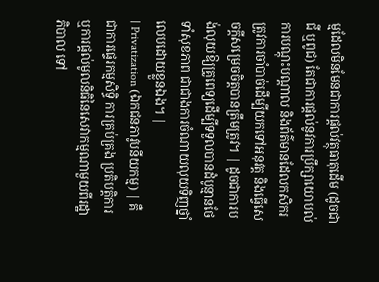ម្មដែលមិនមែនជាការផ្តល់វត្ថុធាតុដើម (ដូចជាជី ឬពូជ) តែជាការផ្តល់នូវការប្រឹក្សាយោបល់ ការបណ្តុះបណ្តាល និងព័ត៌មានដែលកសិករត្រូវការចាំបាច់ដើម្បីយកទៅអនុវត្ត និងធ្វើសេចក្តីសម្រេចចិត្តបានត្រឹមត្រូវ។ | ដូចជាការបង់លុយឱ្យគ្រូពេទ្យដើម្បីទទួលបានដំបូន្មានថែទាំសុខភាព ជាជាងការចំណាយលុយទិញថ្នាំលេបដោយខ្លួនឯង។ |
| Privatization (ឯកជនភាវូបនីយកម្ម) | គឺជាការផ្ទេរកម្មសិទ្ធិ ការគ្រប់គ្រង ប្រតិបត្តិការ ឬការផ្តល់មូលនិធិនៃសេវាកម្មណាមួយពីរដ្ឋាភិបាល ទៅ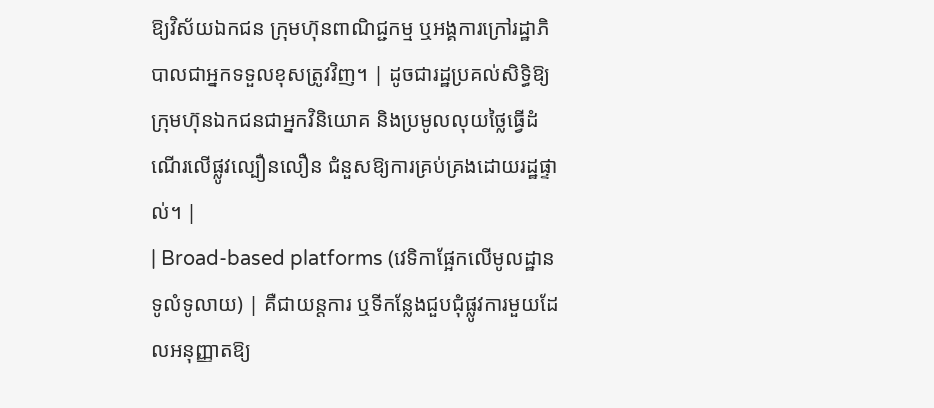ឱ្យវិស័យឯកជន ក្រុមហ៊ុនពាណិជ្ជកម្ម ឬអង្គការក្រៅរដ្ឋាភិបាលជាអ្នកទទួលខុសត្រូវវិញ។ | ដូចជារដ្ឋប្រគល់សិទ្ធិឱ្យក្រុមហ៊ុនឯកជនជាអ្នកវិនិយោគ និងប្រមូលលុយថ្លៃធ្វើដំណើរលើផ្លូវល្បឿនលឿន ជំនួសឱ្យការគ្រប់គ្រងដោយរដ្ឋផ្ទាល់។ |
| Broad-based platforms (វេទិកាផ្អែកលើមូលដ្ឋានទូលំទូលាយ) | គឺជាយន្តការ ឬទីកន្លែងជួបជុំផ្លូវការមួយដែលអនុញ្ញាតឱ្យ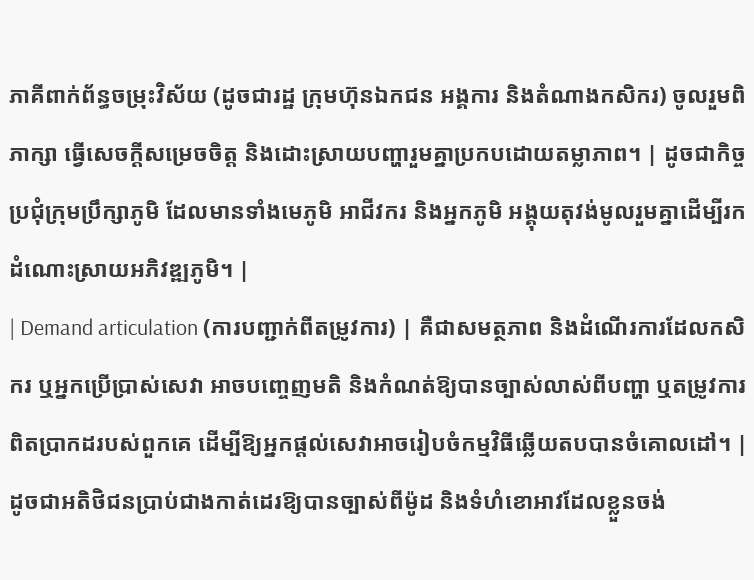ភាគីពាក់ព័ន្ធចម្រុះវិស័យ (ដូចជារដ្ឋ ក្រុមហ៊ុនឯកជន អង្គការ និងតំណាងកសិករ) ចូលរួមពិភាក្សា ធ្វើសេចក្តីសម្រេចចិត្ត និងដោះស្រាយបញ្ហារួមគ្នាប្រកបដោយតម្លាភាព។ | ដូចជាកិច្ចប្រជុំក្រុមប្រឹក្សាភូមិ ដែលមានទាំងមេភូមិ អាជីវករ និងអ្នកភូមិ អង្គុយតុវង់មូលរួមគ្នាដើម្បីរកដំណោះស្រាយអភិវឌ្ឍភូមិ។ |
| Demand articulation (ការបញ្ជាក់ពីតម្រូវការ) | គឺជាសមត្ថភាព និងដំណើរការដែលកសិករ ឬអ្នកប្រើប្រាស់សេវា អាចបញ្ចេញមតិ និងកំណត់ឱ្យបានច្បាស់លាស់ពីបញ្ហា ឬតម្រូវការពិតប្រាកដរបស់ពួកគេ ដើម្បីឱ្យអ្នកផ្តល់សេវាអាចរៀបចំកម្មវិធីឆ្លើយតបបានចំគោលដៅ។ | ដូចជាអតិថិជនប្រាប់ជាងកាត់ដេរឱ្យបានច្បាស់ពីម៉ូដ និងទំហំខោអាវដែលខ្លួនចង់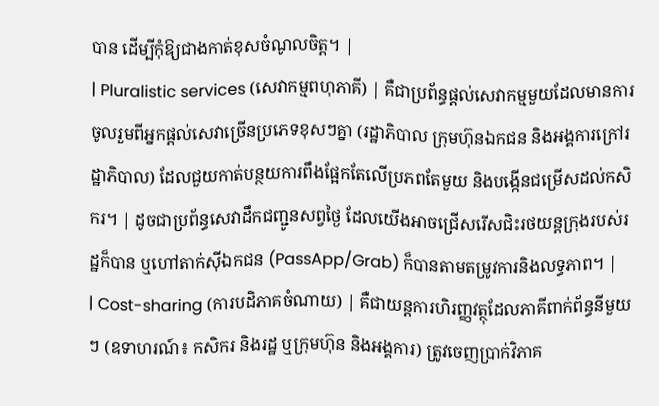បាន ដើម្បីកុំឱ្យជាងកាត់ខុសចំណូលចិត្ត។ |
| Pluralistic services (សេវាកម្មពហុភាគី) | គឺជាប្រព័ន្ធផ្តល់សេវាកម្មមួយដែលមានការចូលរួមពីអ្នកផ្តល់សេវាច្រើនប្រភេទខុសៗគ្នា (រដ្ឋាភិបាល ក្រុមហ៊ុនឯកជន និងអង្គការក្រៅរដ្ឋាភិបាល) ដែលជួយកាត់បន្ថយការពឹងផ្អែកតែលើប្រភពតែមួយ និងបង្កើនជម្រើសដល់កសិករ។ | ដូចជាប្រព័ន្ធសេវាដឹកជញ្ជូនសព្វថ្ងៃ ដែលយើងអាចជ្រើសរើសជិះរថយន្តក្រុងរបស់រដ្ឋក៏បាន ឬហៅតាក់ស៊ីឯកជន (PassApp/Grab) ក៏បានតាមតម្រូវការនិងលទ្ធភាព។ |
| Cost-sharing (ការបដិភាគចំណាយ) | គឺជាយន្តការហិរញ្ញវត្ថុដែលភាគីពាក់ព័ន្ធនីមួយៗ (ឧទាហរណ៍៖ កសិករ និងរដ្ឋ ឬក្រុមហ៊ុន និងអង្គការ) ត្រូវចេញប្រាក់វិភាគ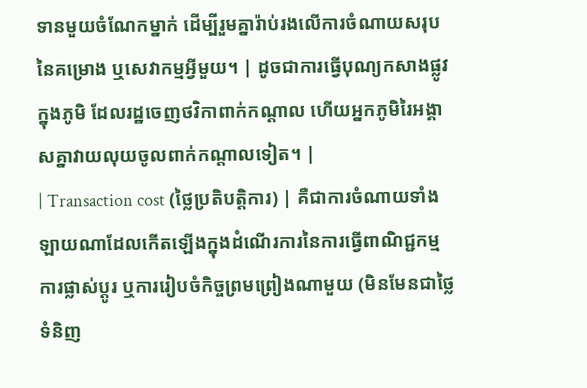ទានមួយចំណែកម្នាក់ ដើម្បីរួមគ្នារ៉ាប់រងលើការចំណាយសរុបនៃគម្រោង ឬសេវាកម្មអ្វីមួយ។ | ដូចជាការធ្វើបុណ្យកសាងផ្លូវក្នុងភូមិ ដែលរដ្ឋចេញថវិកាពាក់កណ្តាល ហើយអ្នកភូមិរៃអង្គាសគ្នាវាយលុយចូលពាក់កណ្តាលទៀត។ |
| Transaction cost (ថ្លៃប្រតិបត្តិការ) | គឺជាការចំណាយទាំងឡាយណាដែលកើតឡើងក្នុងដំណើរការនៃការធ្វើពាណិជ្ជកម្ម ការផ្លាស់ប្តូរ ឬការរៀបចំកិច្ចព្រមព្រៀងណាមួយ (មិនមែនជាថ្លៃទំនិញ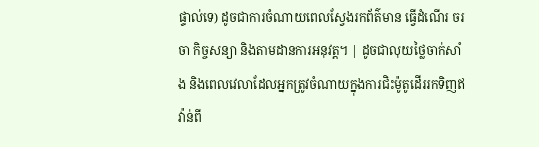ផ្ទាល់ទេ) ដូចជាការចំណាយពេលស្វែងរកព័ត៌មាន ធ្វើដំណើរ ចរចា កិច្ចសន្យា និងតាមដានការអនុវត្ត។ | ដូចជាលុយថ្លៃចាក់សាំង និងពេលវេលាដែលអ្នកត្រូវចំណាយក្នុងការជិះម៉ូតូដើររកទិញឥវ៉ាន់ពី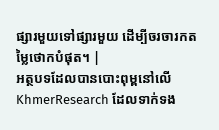ផ្សារមួយទៅផ្សារមួយ ដើម្បីចរចារកតម្លៃថោកបំផុត។ |
អត្ថបទដែលបានបោះពុម្ពនៅលើ KhmerResearch ដែលទាក់ទង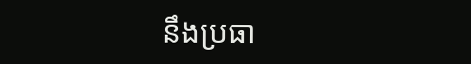នឹងប្រធា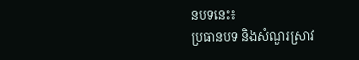នបទនេះ៖
ប្រធានបទ និងសំណួរស្រាវ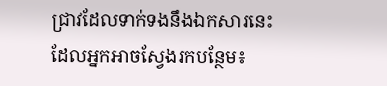ជ្រាវដែលទាក់ទងនឹងឯកសារនេះ ដែលអ្នកអាចស្វែងរកបន្ថែម៖